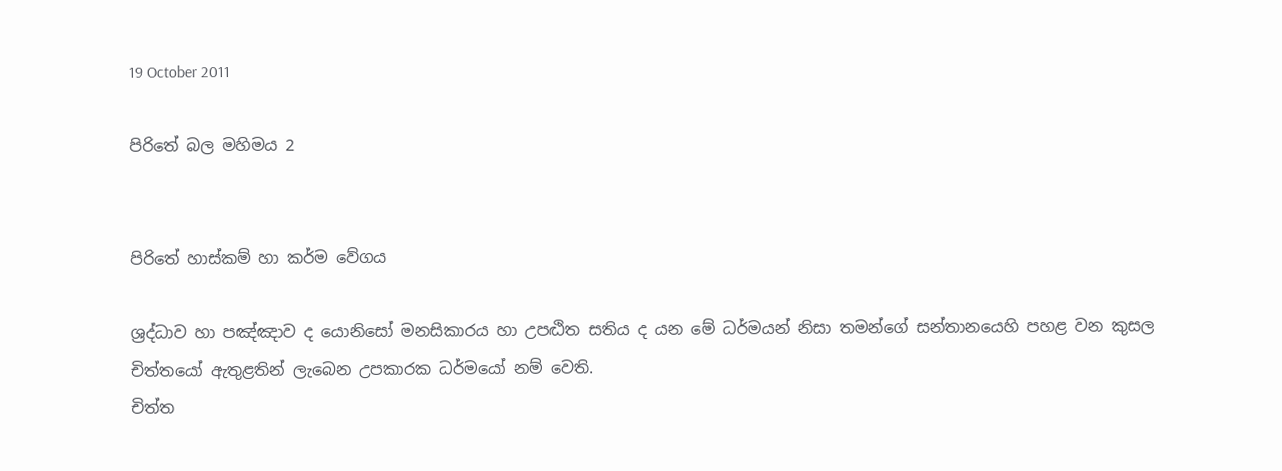19 October 2011

පිරිතේ බල මහිමය 2


පිරිතේ හාස්කම් හා කර්ම වේගය

ශ්‍රද්ධාව හා පඤ්ඤාව ද යොනිසෝ මනසිකාරය හා උපට්‍ඨිත සතිය ද යන මේ ධර්මයන් නිසා තමන්ගේ සන්තානයෙහි පහළ වන කුසල චිත්තයෝ ඇතුළතින් ලැබෙන උපකාරක ධර්මයෝ නම් වෙති.
චිත්ත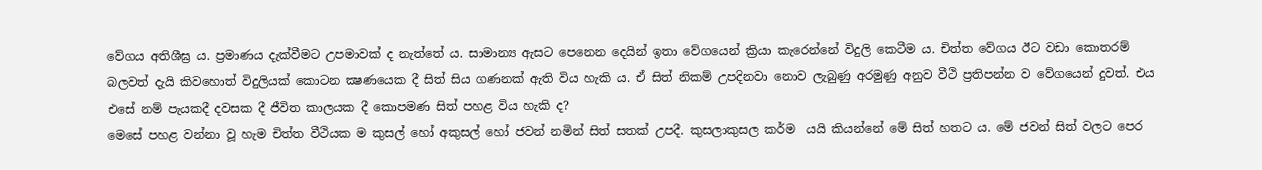වේගය අතිශීඝ්‍ර ය. ප්‍රමාණය දැක්වීමට උපමාවක් ද නැත්තේ ය. සාමාන්‍ය ඇසට පෙනෙන දෙයින් ඉතා වේගයෙන් ක්‍රියා කැරෙන්නේ විදුලි කෙටීම ය. චිත්ත වේගය ඊට වඩා කොතරම් බලවත් දැයි කිවහොත් විදුලියක් කොටන ක්‍ෂණයෙක දී සිත් සිය ගණනක් ඇති විය හැකි ය. ඒ සිත් නිකම් උපදිනවා නොව ලැබුණු අරමුණු අනුව වීථි ප්‍රතිපන්න ව වේගයෙන් දුවත්. එය එසේ නම් පැයකදී දවසක දී ජීවිත කාලයක දී කොපමණ සිත් පහළ විය හැකි ද?
මෙසේ පහළ වන්නා වූ හැම චිත්ත වීථියක ම කුසල් හෝ අකුසල් හෝ ජවන් නමින් සිත් සතක් උපදී. කුසලාකුසල කර්ම  යයි කියන්නේ මේ සිත් හතට ය. මේ ජවන් සිත් වලට පෙර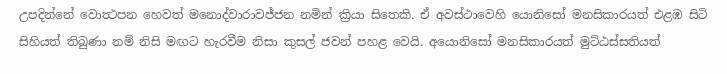උපදින්නේ වොත්‍ථපන හෙවත් මනොද්වාරාවජ්ජන නමින් ක්‍රියා සිතෙකි. ඒ අවස්ථාවෙහි යොනිසෝ මනසිකාරයත් එළඹ සිටි සිහියත් තිබුණා නම් නිසි මඟට හැරවීම නිසා කුසල් ජවන් පහළ වෙයි. අයොනිසෝ මනසිකාරයත් මුට්ඨස්සතියත්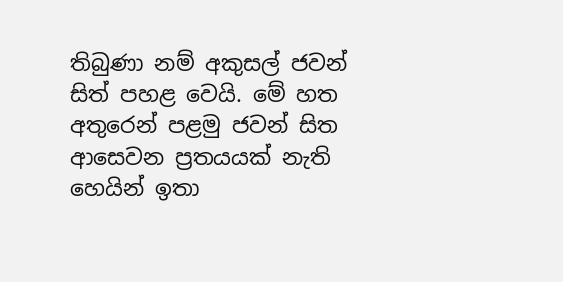තිබුණා නම් අකුසල් ජවන් සිත් පහළ වෙයි‍. මේ හත අතුරෙන් පළමු ජවන් සිත අ‍ාසෙවන ප්‍රතයයක් නැති හෙයින් ඉතා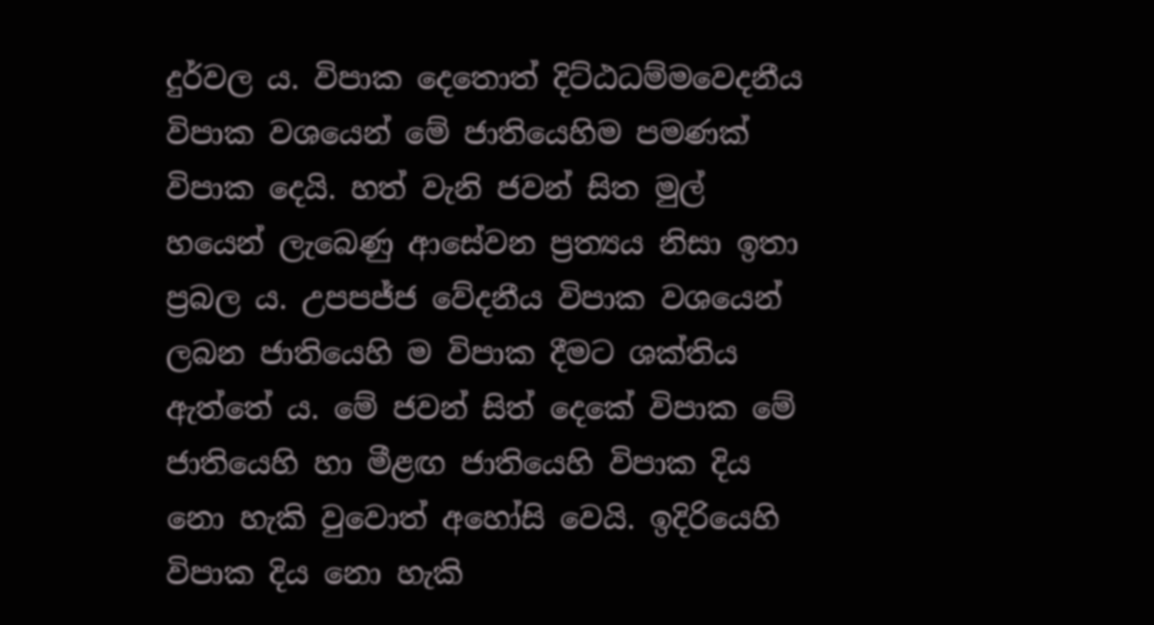දුර්වල ය. විපාක දෙතොත් දිට්ඨධම්මවෙදනීය විපාක වශයෙන් මේ ජාතියෙහිම පමණක් විපාක දෙයි. හත් වැනි ජවන් සිත මුල් හයෙන් ලැබෙණු ආසේවන ප්‍රත්‍යය නිසා ඉතා ප්‍රබල ය. උපපජ්ජ වේදනීය විපාක වශයෙන් ලබන ජාතියෙහි ම විපාක දීමට ශක්තිය ඇත්තේ ය. මේ ජවන් සිත් දෙකේ විපාක මේ ජාතියෙහි හා මීළඟ ජාතියෙහි විපාක දිය නො හැකි වුවොත් අහෝසි වෙයි. ඉදිරියෙහි විපාක දිය නො හැකි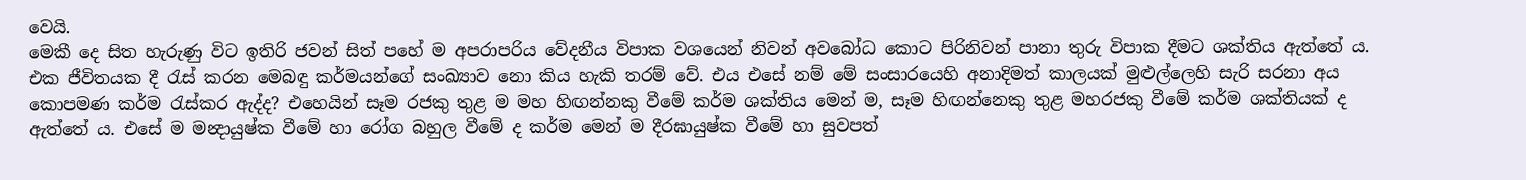වෙයි.
මෙකී දෙ සිත හැරුණු විට ඉතිරි ජවන් සිත් පහේ ම අපරාපරිය වේදනීය විපාක වශයෙන් නිවන් අවබෝධ කොට පිරිනිවන් පානා තුරු විපාක දීමට ශක්තිය අ‍ැත්තේ ය. එක ජීවිතයක දී රැස් කරන මෙබඳු කර්මයන්ගේ සංඛ්‍යාව නො කිය හැකි තරම් වේ. එය එසේ නම් මේ සංසාරයෙහි අනාදිමත් කාලයක් මුළුල්ලෙහි සැරි සරනා අය කොපමණ කර්ම රැස්කර ඇද්ද? එහෙයින් සෑම රජකු තුළ ම මහ හිඟන්නකු වීමේ කර්ම ශක්තිය මෙන් ම, සෑම හිඟන්නෙකු තුළ මහරජකු වීමේ කර්ම ශක්තියක් ද ඇත්තේ ය. එසේ ම මන්‍දායුෂ්ක වීමේ හා රෝග බහුල වීමේ ද කර්ම මෙන් ම දීරඝායුෂ්ක වීමේ හා සුවපත්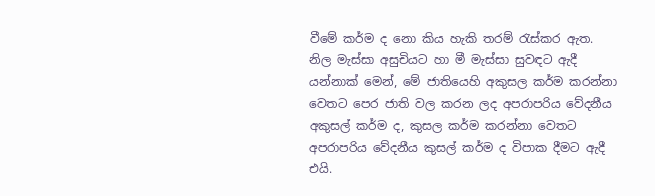වීමේ කර්ම ද නො කිය හැකි තරම් රැස්කර ඇත.
නිල මැස්සා අසුචියට හා මී මැස්සා සුවඳට ඇදී යන්නාක් මෙන්, මේ ජාතියෙහි අකුසල කර්ම කරන්නා වෙතට පෙර ජාති වල කරන ලද අපරාපරිය වේදනීය අකුසල් කර්ම ද, කුසල කර්ම කරන්නා වෙතට අපරාපරිය වේදනීය කුසල් කර්ම ද විපාක දීමට ඇදී එයි.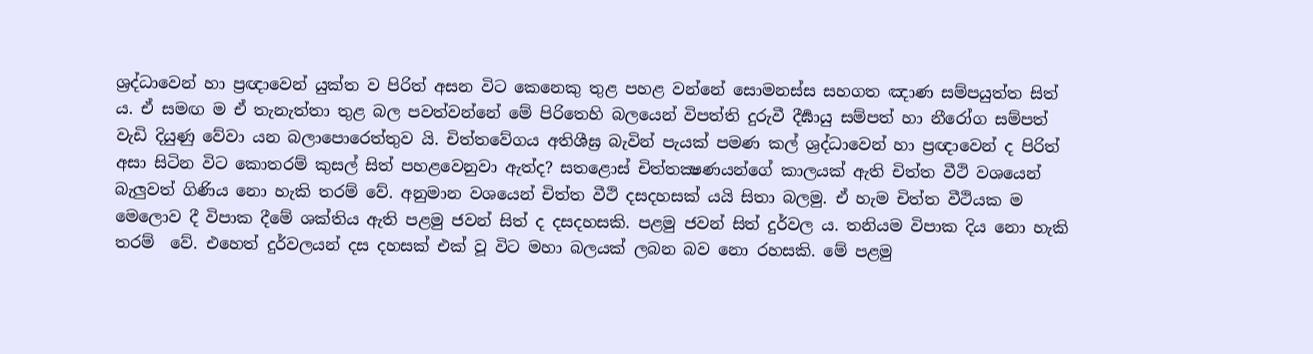ශ්‍රද්ධාවෙන් හා ප්‍රඥාවෙන් යුක්ත ව පිරිත් අසන විට කෙනෙකු තුළ පහළ වන්නේ ‍සොමනස්ස සහගත ඤාණ සම්පයුත්ත සිත් ය. ඒ සමඟ ම ඒ තැනැත්තා තුළ බල පවත්වන්නේ මේ පිරිතෙහි බලයෙන් විපත්ති දුරුවී දීර්‍ඝායු සම්පත් හා නීරෝග සම්පත් වැඩි දියුණු වේවා යන බලාපොරෙත්තුව යි. චිත්තවේගය අතිශීඝ්‍ර බැවින් පැයක් පමණ කල් ශ්‍රද්ධාවෙන් හා ප්‍රඥාවෙන් ද පිරිත් අසා සිටින විට කොතරම් කුසල් සිත් පහළවෙනුවා ඇත්ද? සතළොස් චිත්තක්‍ෂණයන්ගේ කාලයක් ඇති චිත්ත වීථි වශයෙන් බැලුවත් ගිණිය නො හැකි තරම් වේ. අනුමාන වශයෙන් චිත්ත වීථි දසදහසක් යයි සිතා බලමු. ඒ හැම චිත්ත වීථියක ම මෙලොව දී විපාක දීමේ ශක්තිය ඇති පළමු ජවන් සිත් ද දසදහසකි. පළමු ජවන් සිත් දුර්වල ය. තනියම විපාක දිය නො හැකි තරම්  වේ. එහෙත් දුර්වලයන් දස දහසක් එක් වූ විට මහා බලයක් ලබන බව නො රහසකි. මේ පළමු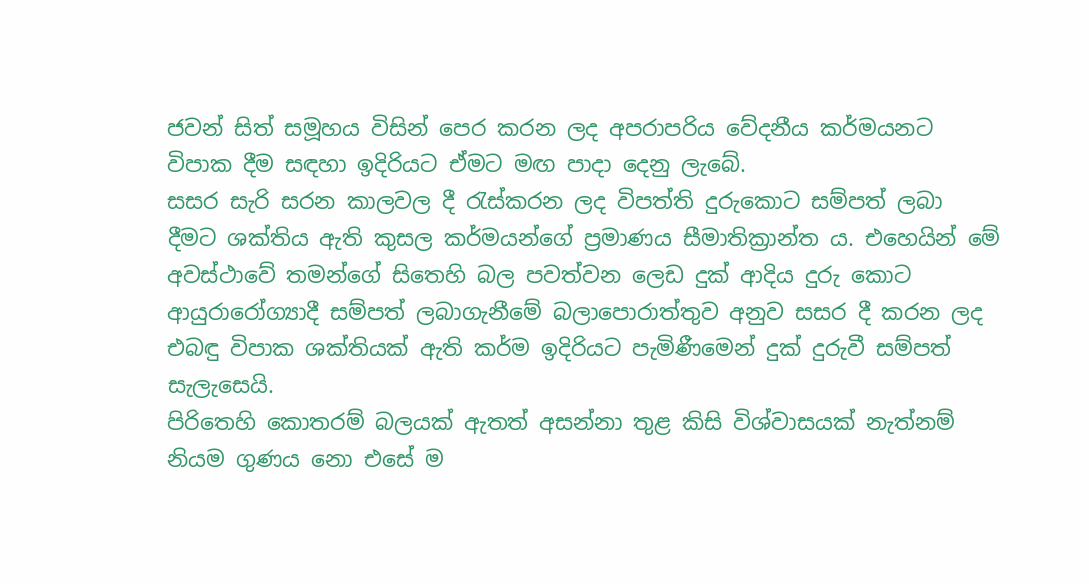ජවන් සිත් සමූහය විසින් පෙර කරන ලද අපරාපරිය වේදනීය කර්මයනට විපාක දීම සඳහා ඉදිරියට ඒමට මඟ පාදා දෙනු ලැබේ.
සසර සැරි සරන කාලවල දී රැස්කරන ලද විපත්ති දුරුකොට සම්පත් ලබා දීමට ශක්තිය ඇති කුසල කර්මයන්ගේ ප්‍රමාණය සීමාතික්‍රාන්ත ය. එහෙයින් මේ අවස්ථාවේ තමන්ගේ සිතෙහි බල පවත්වන ලෙඩ දුක් ආදිය දුරු කොට ආයුරාරෝග්‍යාදී සම්පත් ලබාගැනීමේ බලාපොරාත්තුව අනුව සසර දී කරන ලද එබඳු විපාක ශක්තියක් ඇති කර්ම ඉදිරියට පැමිණීමෙන් දුක් දුරුවී සම්පත් සැලැසෙයි.
පිරිතෙහි කොතරම් බලයක් ඇතත් අසන්නා තුළ කිසි විශ්වාසයක් නැත්නම් නියම ගුණය නො එසේ ම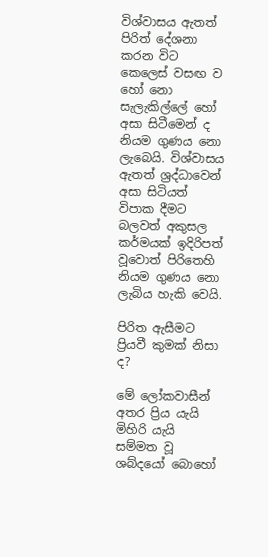විශ්වාසය ඇතත් පිරිත් දේශනා කරන විට කෙලෙස් වසඟ ව හෝ නො සැලැකිල්ලේ හෝ අසා සිටීමෙන් ද නියම ගුණය නො ලැබෙයි. විශ්වාසය ඇතත් ශ්‍රද්ධාවෙන් අසා සිටියත් විපාක දීමට බලවත් අකුසල කර්මයක් ඉදිරිපත් වූවොත් පිරිතෙහි නියම ගුණය නො ලැබිය හැකි වෙයි.

පිරිත ඇසීමට ප්‍රියවී කුමක් නිසා ද?

මේ ලෝකවාසීන් අතර ප්‍රිය යැයි මිහිරි යැයි සම්මත වූ ශබ්දයෝ බොහෝ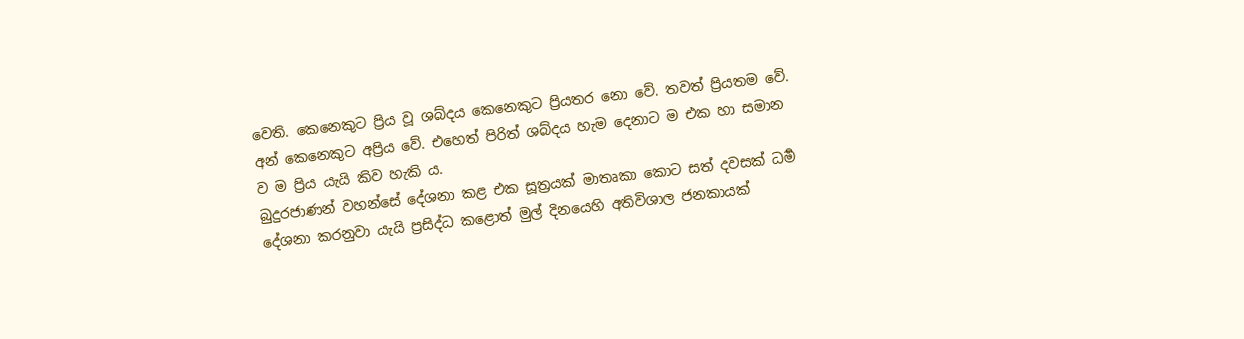වෙති. කෙනෙකුට ප්‍රිය වූ ශබ්දය කෙනෙකුට ප්‍රියතර නො වේ. තවත් ප්‍රියතම වේ. අන් කෙනෙකුට අප්‍රිය වේ. එහෙත් පිරිත් ශබ්දය හැම දෙනාට ම එක හා සමාන ව ම ප්‍රිය යැයි කිව හැකි ය.
බුදුරජාණන් වහන්සේ දේශනා කළ එක සූත්‍රයක් මාතෘකා කොට සත් දවසක් ධර්‍ම දේශනා කරනුවා යැයි ප්‍රසිද්ධ කළොත් මුල් දිනයෙහි අතිවිශාල ජනකායක්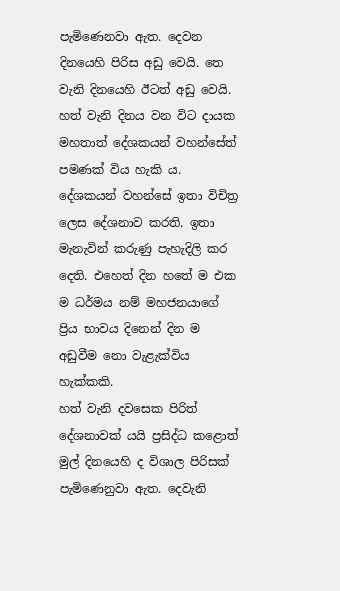පැමිණෙනවා ඇත. දෙවන දිනයෙහි පිරිස අඩු වෙයි. තෙ වැනි දිනයෙහි ඊටත් අඩු වෙයි. හත් වැනි දිනය වන විට දායක මහතාත් දේශකයන් වහන්සේත් පමණක් විය හැකි ය. දේශකයන් වහන්සේ ඉතා විචිත්‍ර ලෙස දේශනාව කරති. ඉතා මැනැවින් කරුණු පැහැදිලි කර දෙති. එහෙත් දින හතේ ම එක ම ධර්මය නම් මහජනයාගේ ප්‍රිය භාවය දිනෙන් දින ම අඩුවීම නො වැළැක්විය හැක්කකි.
හත් වැනි දවසෙක පිරිත් දේශනාවක් යයි ප්‍රසිද්ධ කළොත් මුල් දිනයෙහි ද විශාල පිරිසක් පැමිණෙනුවා ඇත. දෙවැනි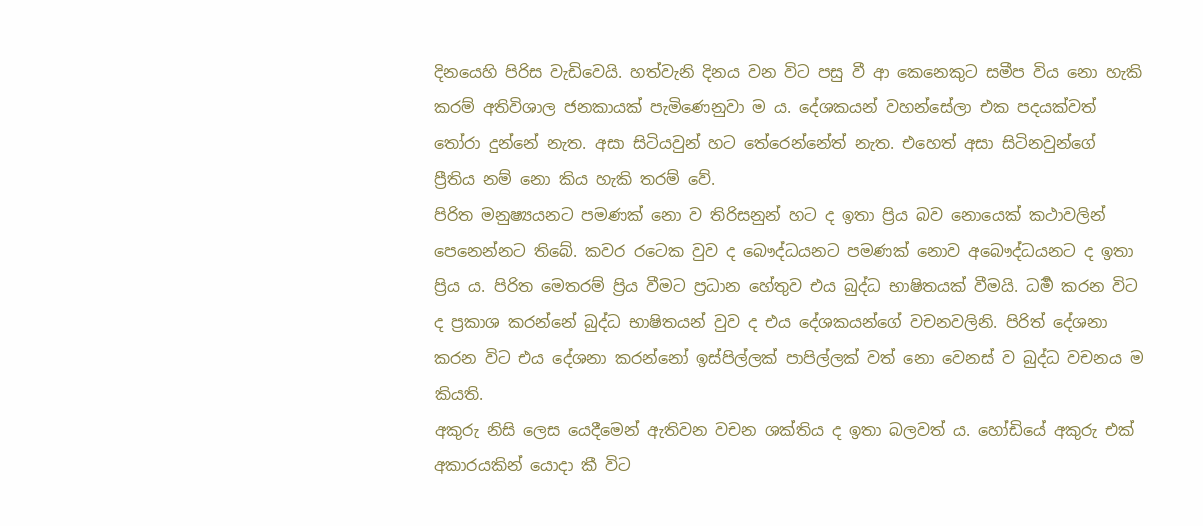දිනයෙහි පිරිස වැඩිවෙයි. හත්වැනි දිනය වන විට පසු වී ආ කෙනෙකුට සමීප විය නො හැකි කරම් අතිවිශාල ජනකායක් පැමිණෙනුවා ම ය. දේශකයන් වහන්සේලා එක පදයක්වත් තෝරා දුන්නේ නැත. අසා සිටියවුන් හට තේරෙන්නේත් නැත. එහෙත් අසා සිටිනවුන්ගේ ප්‍රීතිය නම් නො කිය හැකි තරම් වේ.
පිරිත මනුෂ්‍යයනට පමණක් නො ව තිරිසනුන් හට ද ඉතා ප්‍රිය බව නොයෙක් කථාවලින් පෙනෙන්නට තිබේ. කවර රටෙක වුව ද බෙ‍ෟද්ධයනට පමණක් නොව අබෞද්ධයනට ද ඉතා ප්‍රිය ය. පිරිත මෙතරම් ප්‍රිය වීමට ප්‍රධ‍ාන හේතුව එය බුද්ධ භාෂිතයක් වීමයි. ධර්‍ම කරන විට ද ප්‍රකාශ කරන්නේ බුද්ධ භාෂිතයන් වුව ද එය දේශකයන්ගේ වචනවලිනි. පිරිත් දේශනා කරන විට එය දේශනා කරන්නෝ ඉස්පිල්ලක් පාපිල්ලක් වත් නො වෙනස් ව බුද්ධ වචනය ම කියති.
අකුරු නිසි ලෙස යෙදීමෙන් අ‍ැතිවන වචන ශක්තිය ද ඉතා බලවත් ය. හෝඩියේ අකුරු එක් අකාරයකින් යොදා කී විට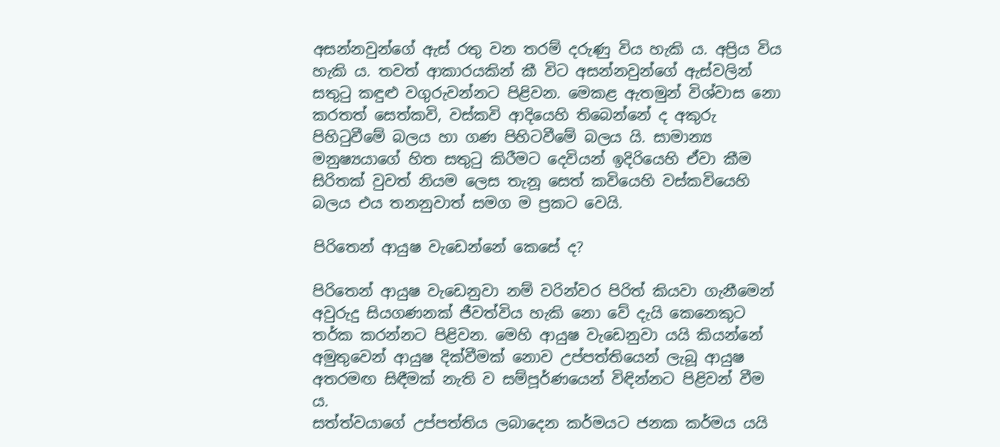අසන්නවුන්ගේ ඇස් රතු වන තරම් දරුණු විය හැකි ය. අප්‍රිය විය හැකි ය. තවත් ආකාරයකින් කී විට අසන්නවුන්ගේ ඇස්වලින් සතුටු කඳුළු වගුරුවන්නට පිළිවන. මෙකළ ඇතමුන් විශ්වාස නො කරතත් සෙත්කවි, වස්කවි ආදියෙහි තිබෙන්නේ ද අකුරු පිහිටුවීමේ බලය හා ගණ පිහිටවීමේ බලය යි. සාමාන්‍ය මනුෂ්‍යයාගේ හිත සතුටු කිරීමට දෙවියන් ඉදිරියෙහි ඒවා කීම සිරිතක් වුවත් නියම ලෙස තැනූ සෙත් කවියෙහි වස්කවියෙහි බලය එය තනනුවාත් සමග ම ප්‍රකට වෙයි.

පිරිතෙන් ආයුෂ වැඩෙන්නේ කෙසේ ද?

පිරිතෙන් ආයුෂ වැඩෙනුවා නම් වරින්වර පිරිත් කියවා ගැනීමෙන් අවුරුදු සියගණනක් ජීවත්විය හැකි නො වේ දැයි කෙනෙකුට තර්ක කරන්නට පිළිවන. මෙහි ආයුෂ වැඩෙනුවා යයි කියන්නේ අමුතුවෙන් ආයුෂ දික්වීමක් නොව උප්පත්තියෙන් ලැබූ ආයුෂ අතරමඟ සිඳීමක් නැති ව සම්පූර්ණයෙන් විඳින්නට පිළිවන් වීම ය.
සත්ත්වයාගේ උප්පත්තිය ලබාදෙන කර්මයට ජනක කර්මය යයි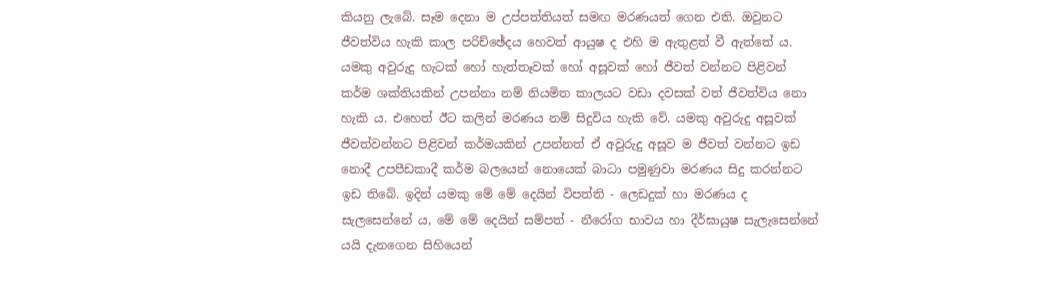කියනු ලැබේ. සෑම දෙනා ම උප්පත්තියත් සමඟ මරණයත් ගෙන එති. ඔවුනට ජීවත්විය හැකි කාල පරිච්ඡේදය හෙවත් ආයුෂ ද එහි ම ඇතුළත් වී ඇත්තේ ය. යමකු අවුරුදු හැටක් හෝ හැත්තෑවක් හෝ අසූවක් හෝ ජීවත් වන්නට පිළිවන් කර්ම ශක්තියකින් උපන්නා නම් නියමිත කාලයට වඩා දවසක් වත් ජීවත්විය නො හැකි ය. එහෙත් ඊට කලින් මරණය නම් සිදුවිය හැකි වේ. යමකු අවුරුදු අසූවක් ජීවත්වන්නට පිළිවන් කර්මයකින් උපන්නත් එ‍් අවුරුදු අසූව ම ජීවත් වන්නට ඉඩ නොදී උපපීඩකාදී කර්ම බලයෙන් නොයෙක් බාධා පමුණුවා මරණය සිදු කරන්නට ඉඩ තිබේ. ඉදින් යමකු මේ මේ දෙයින් විපත්ති - ලෙඩදුක් හා මරණය ද සැලසෙන්නේ ය, මේ මේ දෙයින් සම්පත් - නීරෝග භාවය හා දීර්ඝායුෂ සැලැසෙන්නේ යයි දැනගෙන සිහියෙන්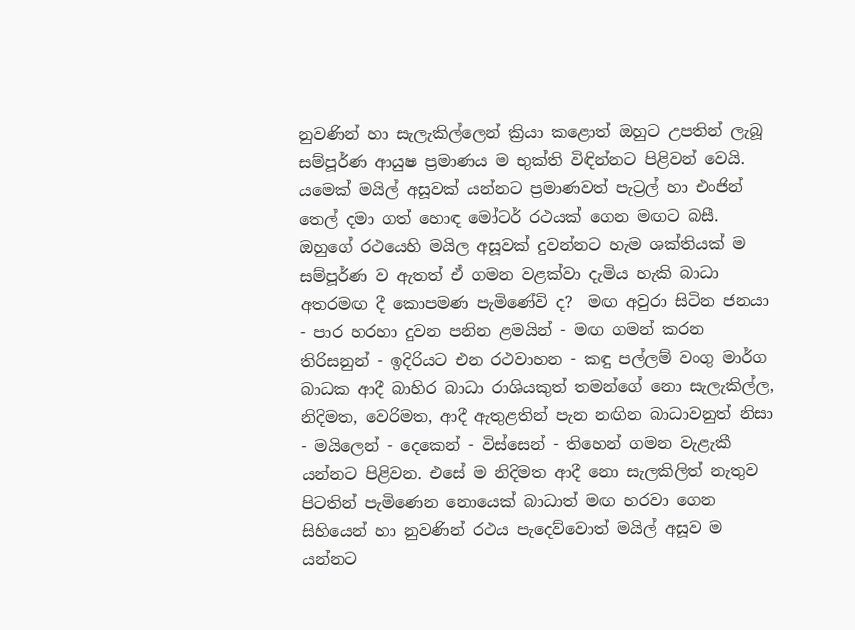නුවණින් හා සැලැකිල්ලෙන් ක්‍රියා කළොත් ඔහුට උපතින් ලැබූ සම්පූර්ණ ආයුෂ ප්‍රමාණය ම භුක්ති විඳින්නට පිළිවන් වෙයි.
යමෙක් මයිල් අසූවක් යන්නට ප්‍රමාණවත් පැට්‍රල් හා එංජින් තෙල් දමා ගත් හොඳ මෝටර් රථයක් ගෙන මඟට බසී. ඔහුගේ රථයෙහි මයිල අසූවක් දුවන්නට හැම ශක්තියක් ම සම්පූර්ණ ව ඇතත් ඒ ගමන වළක්වා දැමිය හැකි බාධා අතරමඟ දී කොපමණ පැමිණේවි ද?  මඟ අවුරා සිටින ජනයා - පාර හරහා දුවන පනින ළමයින් - මඟ ගමන් කරන තිරිසනුන් - ඉදිරියට එන රථවාහන - කඳු පල්ලම් වංගු මාර්ග බාධක ආදී බාහිර බාධා රාශියකුත් තමන්ගේ නො සැලැකිල්ල, නිදිමත, වෙරිමත, ආදී ඇතුළතින් පැන නඟින බාධාවනුත් නිසා  - මයිලෙන් - දෙකෙන් - විස්සෙන් - තිහෙන් ගමන වැළැකී යන්නට පිළිවන. එසේ ම නිදිමත ආදී නො සැලකිලිත් නැතුව පිටතින් පැමිණෙන නොයෙක් බාධාත් මඟ හරවා ගෙන සිහියෙන් හා නුවණින් රථය පැදෙව්වොත් මයිල් අසූව ම යන්නට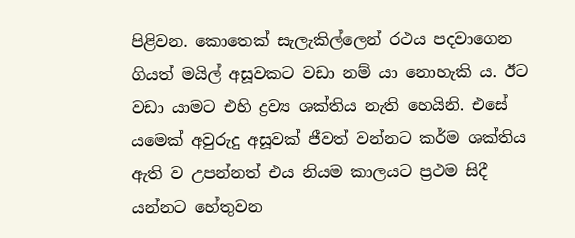පිළිවන. කොතෙක් සැලැකිල්ලෙන් රථය පදවාගෙන ගියත් මයිල් අසූවකට වඩා නම් යා නොහැකි ය. ඊට වඩා යාමට එහි ද්‍රව්‍ය ශක්තිය නැති හෙයිනි. එසේ යමෙක් අවුරුදු අසූවක් ජීවත් වන්නට කර්ම ශක්තිය ඇති ව උපන්නත් එය නියම කාලයට ප්‍රථම සිදී යන්නට හේතුවන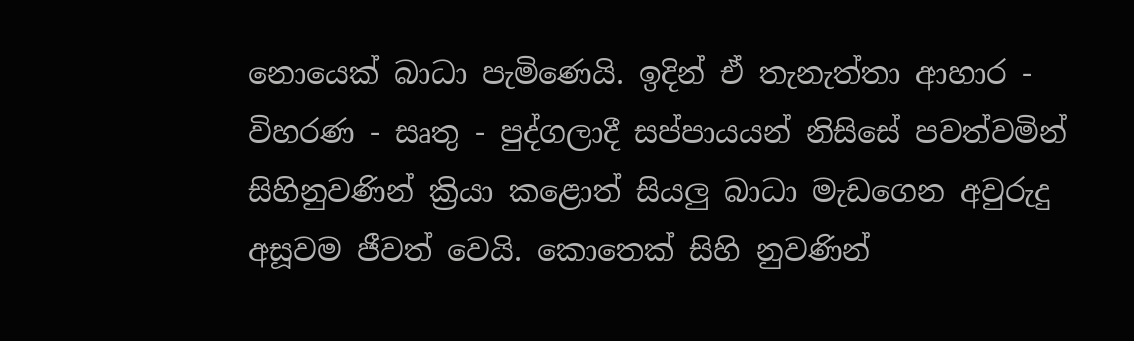නොයෙක් බාධා පැමිණෙයි. ඉදින් ඒ තැනැත්තා ආහාර - විහරණ - සෘතු - පුද්ගලාදී සප්පායයන් නිසිසේ පවත්වමින් සිහිනුවණින් ක්‍රියා කළොත් සියලු බාධා මැඩගෙන අවුරුදු අසූවම ජීවත් වෙයි. කොතෙක් සිහි නුවණින්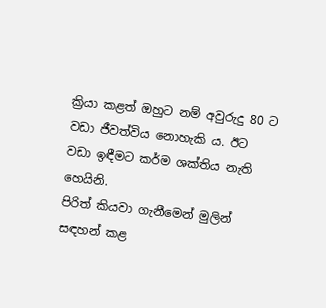ක්‍රියා කළත් ඔහුට නම් අවුරුදු 80 ට වඩා ජීවත්විය නොහැකි ය. ඊට වඩා ඉඳීමට කර්ම ශක්තිය නැති හෙයිනි.
පිරිත් කියවා ගැනීමෙන් මුලින් සඳහන් කළ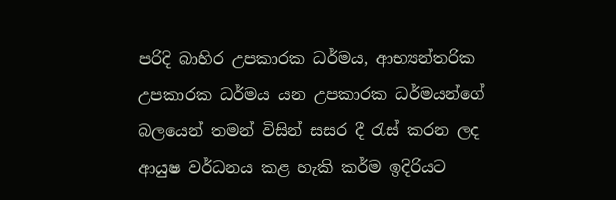පරිදි බාහිර උපකාරක ධර්මය, ආභ්‍යන්තරික උපකාරක ධර්මය යන උපකාරක ධර්මයන්ගේ බලයෙන් තමන් විසින් සසර දී රැස් කරන ලද ආයුෂ වර්ධනය කළ හැකි කර්ම ඉදිරියට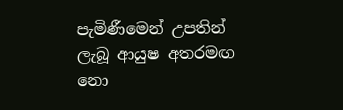පැමිණීමෙන් උපතින් ලැබූ ආයුෂ අතරමඟ නො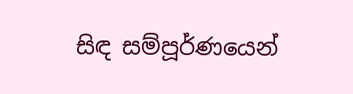සිඳ සම්පූර්ණයෙන්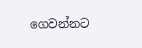ගෙවන්නට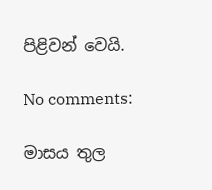පිළිවන් වෙයි.

No comments:

මාසය තුල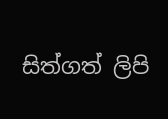සිත්ගත් ලිපි